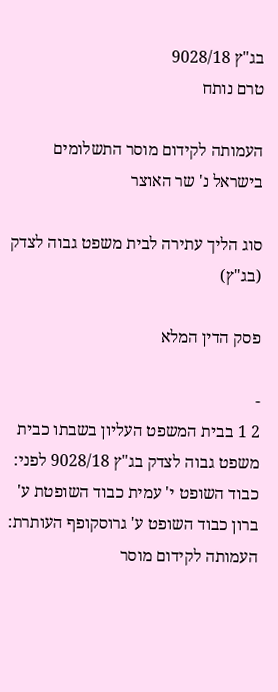בג"ץ 9028/18
טרם נותח

העמותה לקידום מוסר התשלומים בישראל נ' שר האוצר

סוג הליך עתירה לבית משפט גבוה לצדק (בג"ץ)

פסק הדין המלא

-
2 1 בבית המשפט העליון בשבתו כבית משפט גבוה לצדק בג"ץ 9028/18 לפני: כבוד השופט י' עמית כבוד השופטת ע' ברון כבוד השופט ע' גרוסקופף העותרת: העמותה לקידום מוסר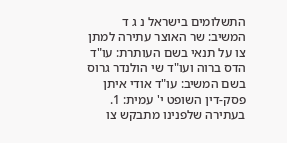התשלומים בישראל נ ג ד המשיב: שר האוצר עתירה למתן צו על תנאי בשם העותרת: עו"ד הדס ברוה ועו"ד שי הולנדר גרוס בשם המשיב: עו"ד אודי איתן פסק-דין השופט י' עמית: 1. בעתירה שלפנינו מתבקש צו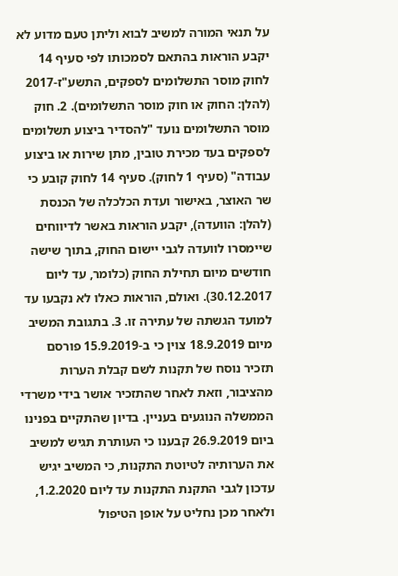על תנאי המורה למשיב לבוא וליתן טעם מדוע לא יקבע הוראות בהתאם לסמכותו לפי סעיף 14 לחוק מוסר התשלומים לספקים, התשע"ז-2017 (להלן: החוק או חוק מוסר התשלומים). 2. חוק מוסר התשלומים נועד "להסדיר ביצוע תשלומים לספקים בעד מכירת טובין, מתן שירות או ביצוע עבודה" (סעיף 1 לחוק). סעיף 14 לחוק קובע כי שר האוצר, באישור ועדת הכלכלה של הכנסת (להלן: הוועדה), יקבע הוראות באשר לדיווחים שיימסרו לוועדה לגבי יישום החוק, בתוך שישה חודשים מיום תחילת החוק (כלומר, עד ליום 30.12.2017). ואולם, הוראות כאלו לא נקבעו עד למועד הגשתה של עתירה זו. 3. בתגובת המשיב מיום 18.9.2019 צוין כי ב-15.9.2019 פורסם תזכיר נוסח של תקנות לשם קבלת הערות מהציבור, וזאת לאחר שהתזכיר אושר בידי משרדי הממשלה הנוגעים בעניין. בדיון שהתקיים בפנינו ביום 26.9.2019 קבענו כי העותרת תגיש למשיב את הערותיה לטיוטת התקנות, כי המשיב יגיש עדכון לגבי התקנת התקנות עד ליום 1.2.2020, ולאחר מכן נחליט על אופן הטיפול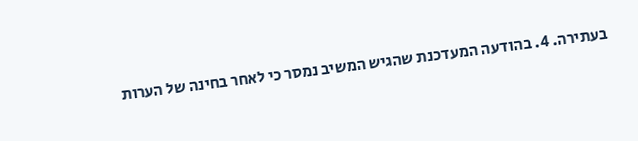בעתירה. 4. בהודעה המעדכנת שהגיש המשיב נמסר כי לאחר בחינה של הערות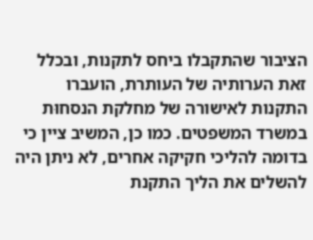הציבור שהתקבלו ביחס לתקנות, ובכלל זאת הערותיה של העותרת, הועברו התקנות לאישורה של מחלקת הנסחוּת במשרד המשפטים. כמו כן, המשיב ציין כי בדומה להליכי חקיקה אחרים, לא ניתן היה להשלים את הליך התקנת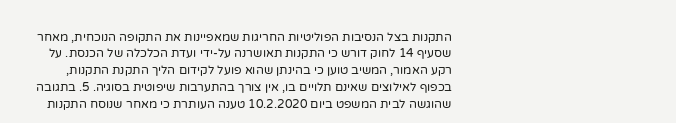התקנות בצל הנסיבות הפוליטיות החריגות שמאפיינות את התקופה הנוכחית, מאחר שסעיף 14 לחוק דורש כי התקנות תאושרנה על-ידי ועדת הכלכלה של הכנסת. על רקע האמור, המשיב טוען כי בהינתן שהוא פועל לקידום הליך התקנת התקנות, בכפוף לאילוצים שאינם תלויים בו, אין צורך בהתערבות שיפוטית בסוגיה. 5. בתגובה שהוגשה לבית המשפט ביום 10.2.2020 טענה העותרת כי מאחר שנוסח התקנות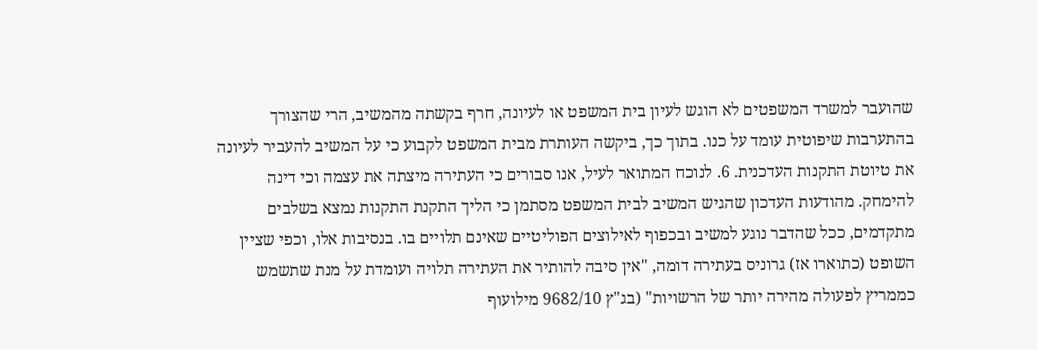שהועבר למשרד המשפטים לא הוגש לעיון בית המשפט או לעיונה, חרף בקשתה מהמשיב, הרי שהצורך בהתערבות שיפוטית עומד על כנו. בתוך כך, ביקשה העותרת מבית המשפט לקבוע כי על המשיב להעביר לעיונה את טיוטת התקנות העדכנית. 6. לנוכח המתואר לעיל, אנו סבורים כי העתירה מיצתה את עצמה וכי דינה להימחק. מהודעות העדכון שהגיש המשיב לבית המשפט מסתמן כי הליך התקנת התקנות נמצא בשלבים מתקדמים, ככל שהדבר נוגע למשיב ובכפוף לאילוצים הפוליטיים שאינם תלויים בו. בנסיבות אלו, וכפי שציין השופט (כתוארו אז) גרוניס בעתירה דומה, "אין סיבה להותיר את העתירה תלויה ועומדת על מנת שתשמש כממריץ לפעולה מהירה יותר של הרשויות" (בג"ץ 9682/10 מילועוף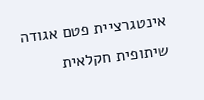אינטגרציית פטם אגודה שיתופית חקלאית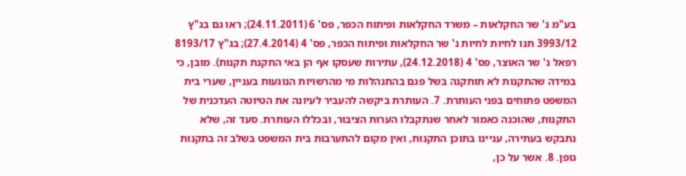בע"מ נ' שר החקלאות – משרד החקלאות ופיתוח הכפר, פס' 6 (24.11.2011); ראו גם בג"ץ 3993/12 תנו לחיות לחיות נ' שר החקלאות ופיתוח הכפר, פס' 4 (27.4.2014); בג"ץ 8193/17 רפאל נ' שר האוצר, פס' 4 (24.12.2018), עתירות שעסקו אף הן באי התקנת תקנות). מובן, כי במידה שהתקנות לא תותקנה בשל פגם בהתנהלות מי מהרשויות הנוגעות בעניין, שערי בית המשפט פתוחים בפני העותרת. 7. העותרת ביקשה להעביר לעיונה את הטיוטה העדכנית של התקנות, שהוכנה כאמור לאחר שנתקבלו הערות הציבור, ובכללו העותרת. סעד זה, שלא נתבקש בעתירה, עניינו בתוכן התקנות, ואין מקום להתערבות בית המשפט בשלב זה בתקנות גופן. 8. אשר על כן,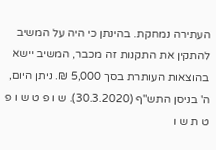העתירה נמחקת. בהינתן כי היה על המשיב להתקין את התקנות זה מכבר, המשיב יישא בהוצאות העותרת בסך 5,000 ₪. ניתן היום, ה' בניסן התש"ף (30.3.2020). ש ו פ ט ש ו פ ט ת ש ו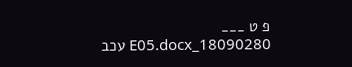פ ט ___ 18090280_E05.docx עכב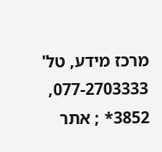מרכז מידע, טל' 077-2703333, 3852* ; אתר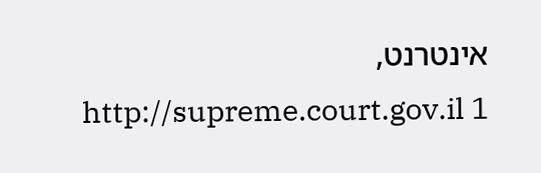אינטרנט, http://supreme.court.gov.il 1